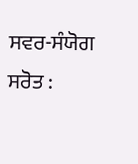ਸਵਰ-ਸੰਯੋਗ ਸਰੋਤ :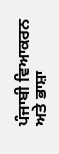ਪੰਜਾਬੀ ਵਿਆਕਰਨ ਅਤੇ ਭਾਸ਼ਾ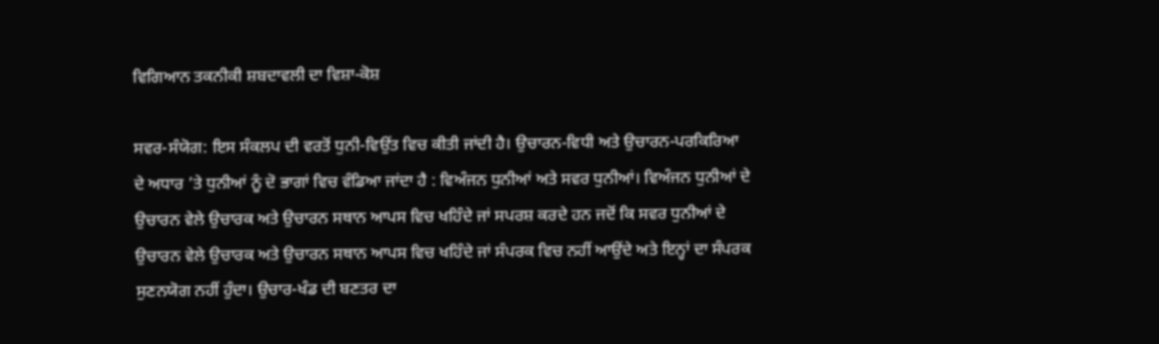ਵਿਗਿਆਨ ਤਕਨੀਕੀ ਸ਼ਬਦਾਵਲੀ ਦਾ ਵਿਸ਼ਾ-ਕੋਸ਼

ਸਵਰ-ਸੰਯੋਗ: ਇਸ ਸੰਕਲਪ ਦੀ ਵਰਤੋਂ ਧੁਨੀ-ਵਿਉਂਤ ਵਿਚ ਕੀਤੀ ਜਾਂਦੀ ਹੈ। ਉਚਾਰਨ-ਵਿਧੀ ਅਤੇ ਉਚਾਰਨ-ਪਰਕਿਰਿਆ ਦੇ ਅਧਾਰ ’ਤੇ ਧੁਨੀਆਂ ਨੂੰ ਦੋ ਭਾਗਾਂ ਵਿਚ ਵੰਡਿਆ ਜਾਂਦਾ ਹੈ : ਵਿਅੰਜਨ ਧੁਨੀਆਂ ਅਤੇ ਸਵਰ ਧੁਨੀਆਂ। ਵਿਅੰਜਨ ਧੁਨੀਆਂ ਦੇ ਉਚਾਰਨ ਵੇਲੇ ਉਚਾਰਕ ਅਤੇ ਉਚਾਰਨ ਸਥਾਨ ਆਪਸ ਵਿਚ ਖਹਿੰਦੇ ਜਾਂ ਸਪਰਸ਼ ਕਰਦੇ ਹਨ ਜਦੋਂ ਕਿ ਸਵਰ ਧੁਨੀਆਂ ਦੇ ਉਚਾਰਨ ਵੇਲੇ ਉਚਾਰਕ ਅਤੇ ਉਚਾਰਨ ਸਥਾਨ ਆਪਸ ਵਿਚ ਖਹਿੰਦੇ ਜਾਂ ਸੰਪਰਕ ਵਿਚ ਨਹੀਂ ਆਉਂਦੇ ਅਤੇ ਇਨ੍ਹਾਂ ਦਾ ਸੰਪਰਕ ਸੁਣਨਯੋਗ ਨਹੀਂ ਹੁੰਦਾ। ਉਚਾਰ-ਖੰਡ ਦੀ ਬਣਤਰ ਦਾ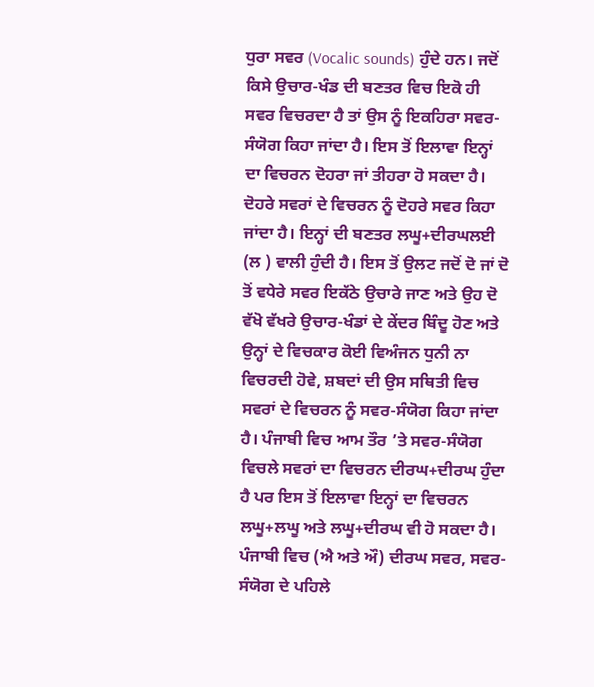ਧੁਰਾ ਸਵਰ (Vocalic sounds) ਹੁੰਦੇ ਹਨ। ਜਦੋਂ ਕਿਸੇ ਉਚਾਰ-ਖੰਡ ਦੀ ਬਣਤਰ ਵਿਚ ਇਕੋ ਹੀ ਸਵਰ ਵਿਚਰਦਾ ਹੈ ਤਾਂ ਉਸ ਨੂੰ ਇਕਹਿਰਾ ਸਵਰ-ਸੰਯੋਗ ਕਿਹਾ ਜਾਂਦਾ ਹੈ। ਇਸ ਤੋਂ ਇਲਾਵਾ ਇਨ੍ਹਾਂ ਦਾ ਵਿਚਰਨ ਦੋਹਰਾ ਜਾਂ ਤੀਹਰਾ ਹੋ ਸਕਦਾ ਹੈ। ਦੋਹਰੇ ਸਵਰਾਂ ਦੇ ਵਿਚਰਨ ਨੂੰ ਦੋਹਰੇ ਸਵਰ ਕਿਹਾ ਜਾਂਦਾ ਹੈ। ਇਨ੍ਹਾਂ ਦੀ ਬਣਤਰ ਲਘੂ+ਦੀਰਘਲਈ (ਲ ) ਵਾਲੀ ਹੁੰਦੀ ਹੈ। ਇਸ ਤੋਂ ਉਲਟ ਜਦੋਂ ਦੋ ਜਾਂ ਦੋ ਤੋਂ ਵਧੇਰੇ ਸਵਰ ਇਕੱਠੇ ਉਚਾਰੇ ਜਾਣ ਅਤੇ ਉਹ ਦੋ ਵੱਖੋ ਵੱਖਰੇ ਉਚਾਰ-ਖੰਡਾਂ ਦੇ ਕੇਂਦਰ ਬਿੰਦੂ ਹੋਣ ਅਤੇ ਉਨ੍ਹਾਂ ਦੇ ਵਿਚਕਾਰ ਕੋਈ ਵਿਅੰਜਨ ਧੁਨੀ ਨਾ ਵਿਚਰਦੀ ਹੋਵੇ, ਸ਼ਬਦਾਂ ਦੀ ਉਸ ਸਥਿਤੀ ਵਿਚ ਸਵਰਾਂ ਦੇ ਵਿਚਰਨ ਨੂੰ ਸਵਰ-ਸੰਯੋਗ ਕਿਹਾ ਜਾਂਦਾ ਹੈ। ਪੰਜਾਬੀ ਵਿਚ ਆਮ ਤੌਰ ’ਤੇ ਸਵਰ-ਸੰਯੋਗ ਵਿਚਲੇ ਸਵਰਾਂ ਦਾ ਵਿਚਰਨ ਦੀਰਘ+ਦੀਰਘ ਹੁੰਦਾ ਹੈ ਪਰ ਇਸ ਤੋਂ ਇਲਾਵਾ ਇਨ੍ਹਾਂ ਦਾ ਵਿਚਰਨ ਲਘੂ+ਲਘੂ ਅਤੇ ਲਘੂ+ਦੀਰਘ ਵੀ ਹੋ ਸਕਦਾ ਹੈ। ਪੰਜਾਬੀ ਵਿਚ (ਐ ਅਤੇ ਔ) ਦੀਰਘ ਸਵਰ, ਸਵਰ-ਸੰਯੋਗ ਦੇ ਪਹਿਲੇ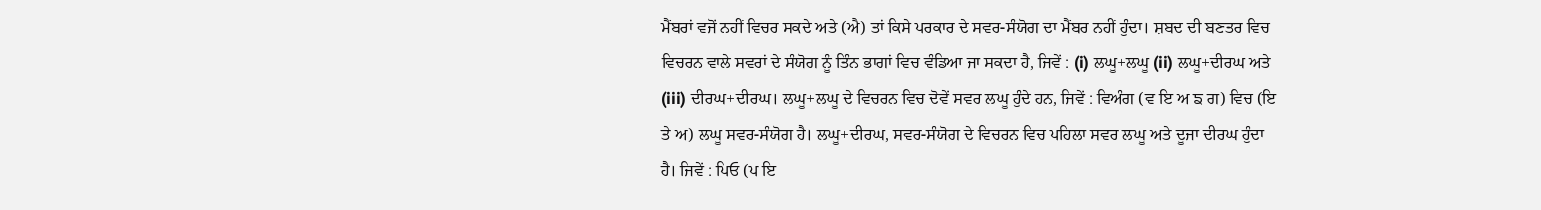ਮੈਂਬਰਾਂ ਵਜੋਂ ਨਹੀਂ ਵਿਚਰ ਸਕਦੇ ਅਤੇ (ਐ) ਤਾਂ ਕਿਸੇ ਪਰਕਾਰ ਦੇ ਸਵਰ-ਸੰਯੋਗ ਦਾ ਮੈਂਬਰ ਨਹੀਂ ਹੁੰਦਾ। ਸ਼ਬਦ ਦੀ ਬਣਤਰ ਵਿਚ ਵਿਚਰਨ ਵਾਲੇ ਸਵਰਾਂ ਦੇ ਸੰਯੋਗ ਨੂੰ ਤਿੰਨ ਭਾਗਾਂ ਵਿਚ ਵੰਡਿਆ ਜਾ ਸਕਦਾ ਹੈ, ਜਿਵੇਂ : (i) ਲਘੂ+ਲਘੂ (ii) ਲਘੂ+ਦੀਰਘ ਅਤੇ (iii) ਦੀਰਘ+ਦੀਰਘ। ਲਘੂ+ਲਘੂ ਦੇ ਵਿਚਰਨ ਵਿਚ ਦੋਵੇਂ ਸਵਰ ਲਘੂ ਹੁੰਦੇ ਹਨ, ਜਿਵੇਂ : ਵਿਅੰਗ (ਵ ਇ ਅ ਙ ਗ) ਵਿਚ (ਇ ਤੇ ਅ) ਲਘੂ ਸਵਰ-ਸੰਯੋਗ ਹੈ। ਲਘੂ+ਦੀਰਘ, ਸਵਰ-ਸੰਯੋਗ ਦੇ ਵਿਚਰਨ ਵਿਚ ਪਹਿਲਾ ਸਵਰ ਲਘੂ ਅਤੇ ਦੂਜਾ ਦੀਰਘ ਹੁੰਦਾ ਹੈ। ਜਿਵੇਂ : ਪਿਓ (ਪ ਇ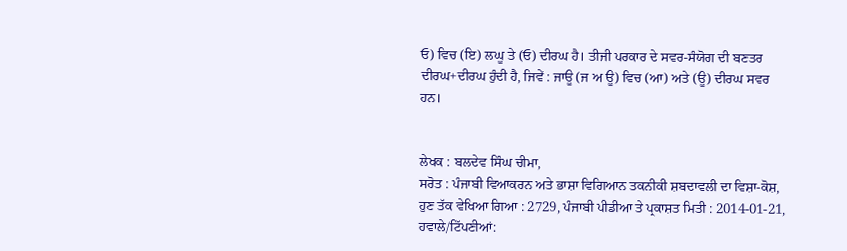ਓ) ਵਿਚ (ਇ) ਲਘੂ ਤੇ (ਓ) ਦੀਰਘ ਹੈ। ਤੀਜੀ ਪਰਕਾਰ ਦੇ ਸਵਰ-ਸੰਯੋਗ ਦੀ ਬਣਤਰ ਦੀਰਘ+ਦੀਰਘ ਹੁੰਦੀ ਹੈ, ਜਿਵੇਂ : ਜਾਊ (ਜ ਅ ਊ) ਵਿਚ (ਆ) ਅਤੇ (ਊ) ਦੀਰਘ ਸਵਰ ਹਨ।


ਲੇਖਕ : ਬਲਦੇਵ ਸਿੰਘ ਚੀਮਾ,
ਸਰੋਤ : ਪੰਜਾਬੀ ਵਿਆਕਰਨ ਅਤੇ ਭਾਸ਼ਾ ਵਿਗਿਆਨ ਤਕਨੀਕੀ ਸ਼ਬਦਾਵਲੀ ਦਾ ਵਿਸ਼ਾ-ਕੋਸ਼, ਹੁਣ ਤੱਕ ਵੇਖਿਆ ਗਿਆ : 2729, ਪੰਜਾਬੀ ਪੀਡੀਆ ਤੇ ਪ੍ਰਕਾਸ਼ਤ ਮਿਤੀ : 2014-01-21, ਹਵਾਲੇ/ਟਿੱਪਣੀਆਂ: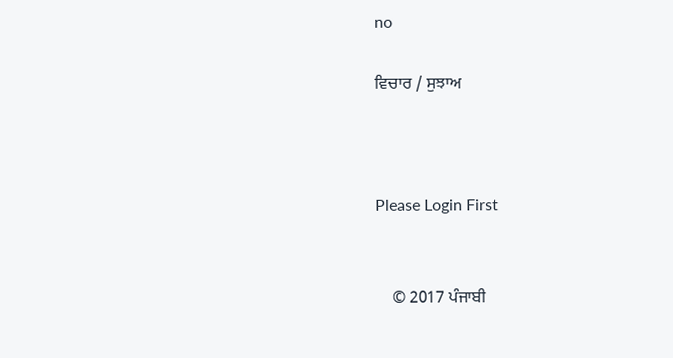no

ਵਿਚਾਰ / ਸੁਝਾਅ



Please Login First


    © 2017 ਪੰਜਾਬੀ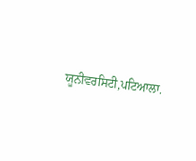ਯੂਨੀਵਰਸਿਟੀ,ਪਟਿਆਲਾ.